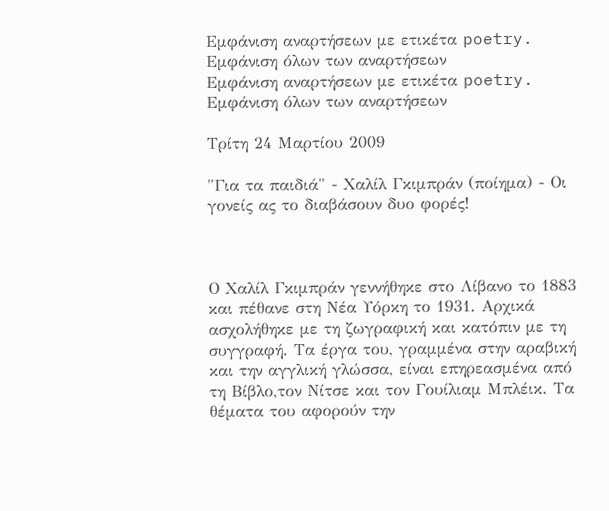Εμφάνιση αναρτήσεων με ετικέτα poetry. Εμφάνιση όλων των αναρτήσεων
Εμφάνιση αναρτήσεων με ετικέτα poetry. Εμφάνιση όλων των αναρτήσεων

Τρίτη 24 Μαρτίου 2009

"Για τα παιδιά" - Χαλίλ Γκιμπράν (ποίημα) - Οι γονείς ας το διαβάσουν δυο φορές!



Ο Χαλίλ Γκιμπράν γεννήθηκε στο Λίβανο το 1883 και πέθανε στη Νέα Υόρκη το 1931. Αρχικά ασχολήθηκε με τη ζωγραφική και κατόπιν με τη συγγραφή. Τα έργα του, γραμμένα στην αραβική και την αγγλική γλώσσα, είναι επηρεασμένα από τη Βίβλο,τον Νίτσε και τον Γουίλιαμ Μπλέικ. Τα θέματα του αφορούν την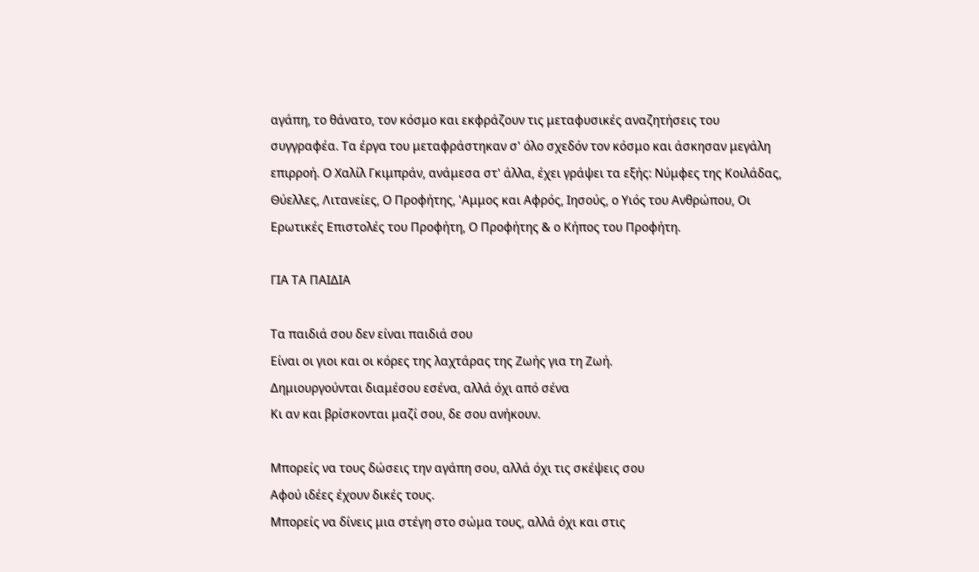αγάπη, το θάνατο, τον κόσμο και εκφράζουν τις μεταφυσικές αναζητήσεις του συγγραφέα. Τα έργα του μεταφράστηκαν σ' όλο σχεδόν τον κόσμο και άσκησαν μεγάλη επιρροή. Ο Χαλίλ Γκιμπράν, ανάμεσα στ' άλλα, έχει γράψει τα εξής: Νύμφες της Κοιλάδας, Θύελλες, Λιτανείες, Ο Προφήτης, 'Αμμος και Αφρός, Ιησούς, ο Υιός του Ανθρώπου, Οι Ερωτικές Επιστολές του Προφήτη, Ο Προφήτης & ο Κήπος του Προφήτη.

ΓΙΑ ΤΑ ΠΑΙΔΙΑ

Τα παιδιά σου δεν είναι παιδιά σου
Είναι οι γιοι και οι κόρες της λαχτάρας της Ζωής για τη Ζωή.
Δημιουργούνται διαμέσου εσένα, αλλά όχι από σένα
Κι αν και βρίσκονται μαζί σου, δε σου ανήκουν.

Μπορείς να τους δώσεις την αγάπη σου, αλλά όχι τις σκέψεις σου
Αφού ιδέες έχουν δικές τους.
Μπορείς να δίνεις μια στέγη στο σώμα τους, αλλά όχι και στις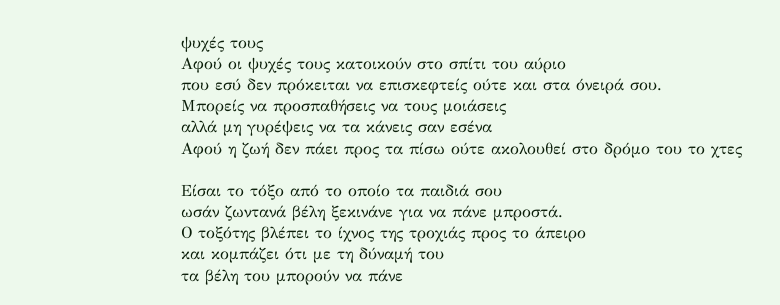ψυχές τους
Αφού οι ψυχές τους κατοικούν στο σπίτι του αύριο
που εσύ δεν πρόκειται να επισκεφτείς ούτε και στα όνειρά σου.
Μπορείς να προσπαθήσεις να τους μοιάσεις
αλλά μη γυρέψεις να τα κάνεις σαν εσένα
Αφού η ζωή δεν πάει προς τα πίσω ούτε ακολουθεί στο δρόμο του το χτες

Είσαι το τόξο από το οποίο τα παιδιά σου
ωσάν ζωντανά βέλη ξεκινάνε για να πάνε μπροστά.
Ο τοξότης βλέπει το ίχνος της τροχιάς προς το άπειρο
και κομπάζει ότι με τη δύναμή του
τα βέλη του μπορούν να πάνε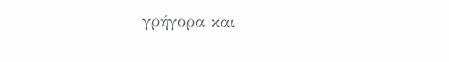γρήγορα και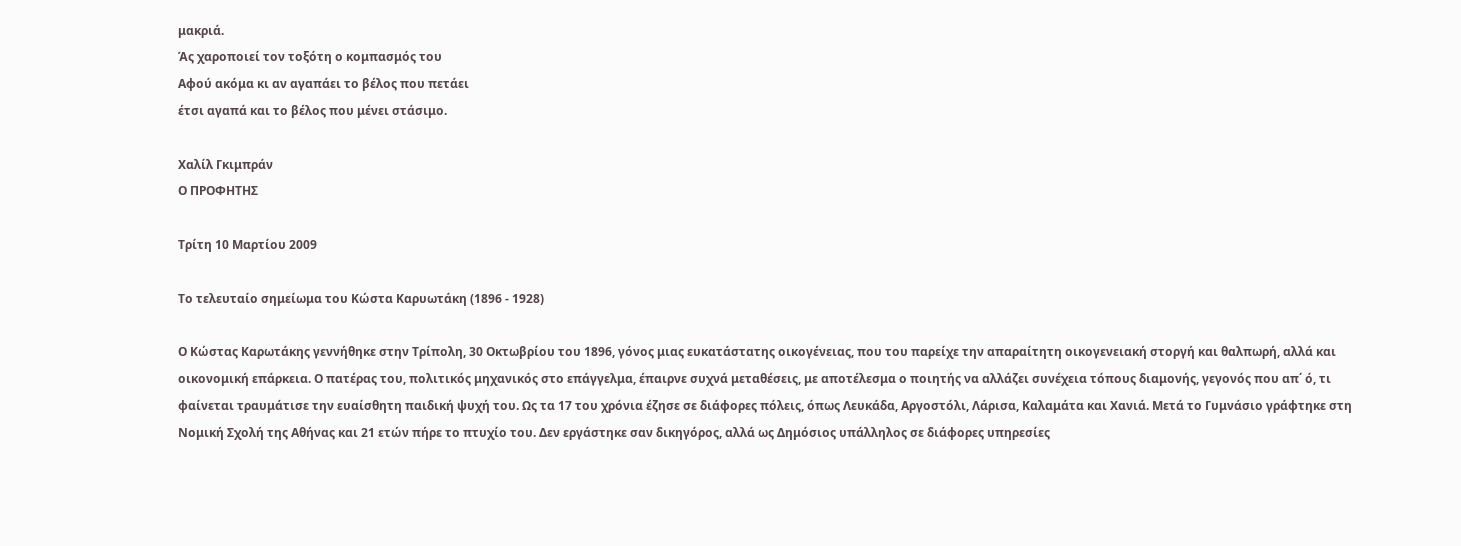μακριά.
Άς χαροποιεί τον τοξότη ο κομπασμός του
Αφού ακόμα κι αν αγαπάει το βέλος που πετάει
έτσι αγαπά και το βέλος που μένει στάσιμο.

Χαλίλ Γκιμπράν
Ο ΠΡΟΦΗΤΗΣ

Τρίτη 10 Μαρτίου 2009

Το τελευταίο σημείωμα του Κώστα Καρυωτάκη (1896 - 1928)

Ο Κώστας Καρωτάκης γεννήθηκε στην Τρίπολη, 30 Οκτωβρίου του 1896, γόνος μιας ευκατάστατης οικογένειας, που του παρείχε την απαραίτητη οικογενειακή στοργή και θαλπωρή, αλλά και οικονομική επάρκεια. Ο πατέρας του, πολιτικός μηχανικός στο επάγγελμα, έπαιρνε συχνά μεταθέσεις, με αποτέλεσμα ο ποιητής να αλλάζει συνέχεια τόπους διαμονής, γεγονός που απ΄ ό, τι φαίνεται τραυμάτισε την ευαίσθητη παιδική ψυχή του. Ως τα 17 του χρόνια έζησε σε διάφορες πόλεις, όπως Λευκάδα, Αργοστόλι, Λάρισα, Καλαμάτα και Χανιά. Μετά το Γυμνάσιο γράφτηκε στη Νομική Σχολή της Αθήνας και 21 ετών πήρε το πτυχίο του. Δεν εργάστηκε σαν δικηγόρος, αλλά ως Δημόσιος υπάλληλος σε διάφορες υπηρεσίες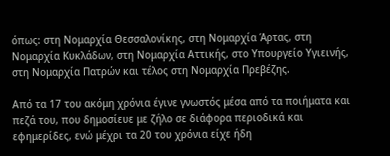όπως: στη Νομαρχία Θεσσαλονίκης, στη Νομαρχία Άρτας, στη Νομαρχία Κυκλάδων, στη Νομαρχία Αττικής, στο Υπουργείο Υγιεινής, στη Νομαρχία Πατρών και τέλος στη Νομαρχία Πρεβέζης.

Από τα 17 του ακόμη χρόνια έγινε γνωστός μέσα από τα ποιήματα και πεζά του, που δημοσίευε με ζήλο σε διάφορα περιοδικά και εφημερίδες, ενώ μέχρι τα 20 του χρόνια είχε ήδη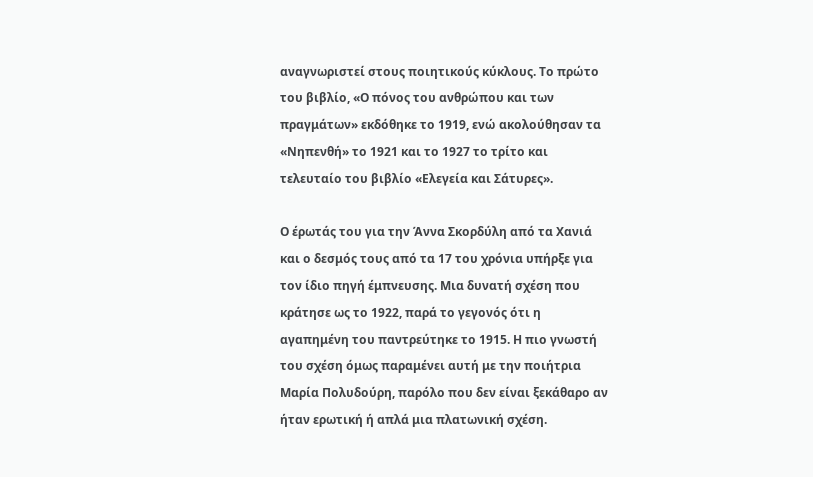αναγνωριστεί στους ποιητικούς κύκλους. Το πρώτο του βιβλίο, «Ο πόνος του ανθρώπου και των πραγμάτων» εκδόθηκε το 1919, ενώ ακολούθησαν τα «Νηπενθή» το 1921 και το 1927 το τρίτο και τελευταίο του βιβλίο «Ελεγεία και Σάτυρες».

Ο έρωτάς του για την Άννα Σκορδύλη από τα Χανιά και ο δεσμός τους από τα 17 του χρόνια υπήρξε για τον ίδιο πηγή έμπνευσης. Μια δυνατή σχέση που κράτησε ως το 1922, παρά το γεγονός ότι η αγαπημένη του παντρεύτηκε το 1915. Η πιο γνωστή του σχέση όμως παραμένει αυτή με την ποιήτρια Μαρία Πολυδούρη, παρόλο που δεν είναι ξεκάθαρο αν ήταν ερωτική ή απλά μια πλατωνική σχέση.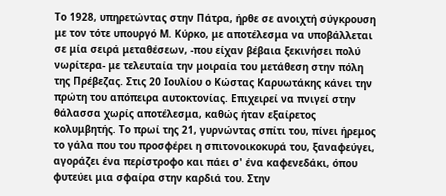Το 1928, υπηρετώντας στην Πάτρα, ήρθε σε ανοιχτή σύγκρουση με τον τότε υπουργό Μ. Κύρκο, με αποτέλεσμα να υποβάλλεται σε μία σειρά μεταθέσεων, -που είχαν βέβαια ξεκινήσει πολύ νωρίτερα- με τελευταία την μοιραία του μετάθεση στην πόλη της Πρέβεζας. Στις 20 Ιουλίου ο Κώστας Καρυωτάκης κάνει την πρώτη του απόπειρα αυτοκτονίας. Επιχειρεί να πνιγεί στην θάλασσα χωρίς αποτέλεσμα, καθώς ήταν εξαίρετος κολυμβητής. Το πρωί της 21, γυρνώντας σπίτι του, πίνει ήρεμος το γάλα που του προσφέρει η σπιτονοικοκυρά του, ξαναφεύγει, αγοράζει ένα περίστροφο και πάει σ' ένα καφενεδάκι, όπου φυτεύει μια σφαίρα στην καρδιά του. Στην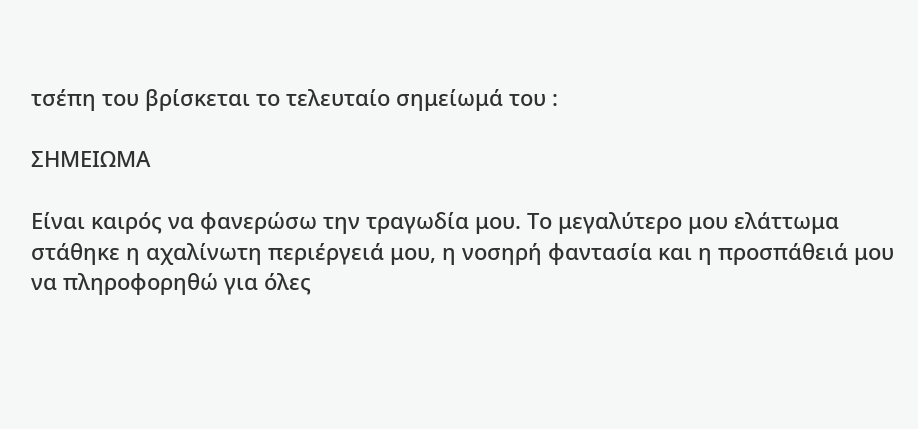τσέπη του βρίσκεται το τελευταίο σημείωμά του :

ΣΗΜΕΙΩΜΑ

Είναι καιρός να φανερώσω την τραγωδία μου. Το μεγαλύτερο μου ελάττωμα στάθηκε η αχαλίνωτη περιέργειά μου, η νοσηρή φαντασία και η προσπάθειά μου να πληροφορηθώ για όλες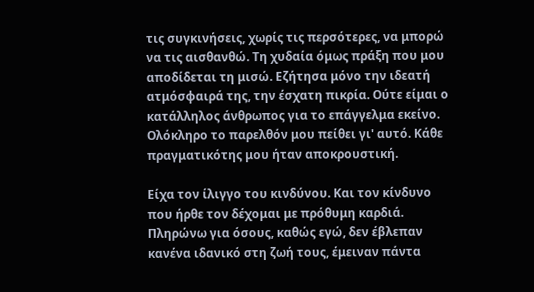τις συγκινήσεις, χωρίς τις περσότερες, να μπορώ να τις αισθανθώ. Τη χυδαία όμως πράξη που μου αποδίδεται τη μισώ. Εζήτησα μόνο την ιδεατή ατμόσφαιρά της, την έσχατη πικρία. Ούτε είμαι ο κατάλληλος άνθρωπος για το επάγγελμα εκείνο. Ολόκληρο το παρελθόν μου πείθει γι' αυτό. Κάθε πραγματικότης μου ήταν αποκρουστική.

Είχα τον ίλιγγο του κινδύνου. Και τον κίνδυνο που ήρθε τον δέχομαι με πρόθυμη καρδιά. Πληρώνω για όσους, καθώς εγώ, δεν έβλεπαν κανένα ιδανικό στη ζωή τους, έμειναν πάντα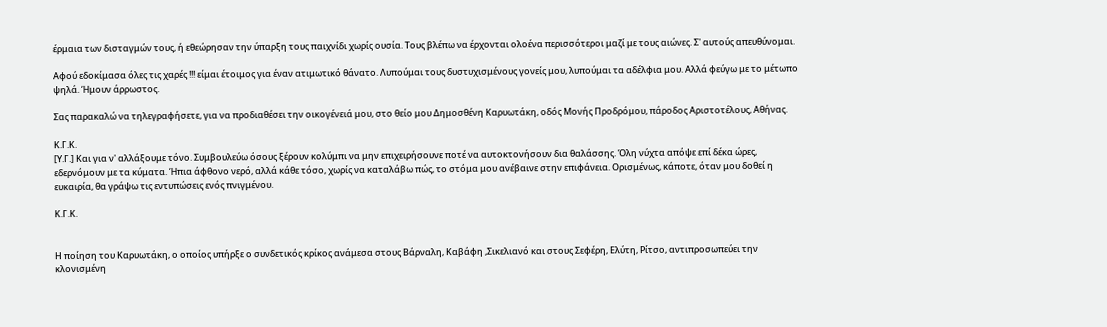έρμαια των δισταγμών τους, ή εθεώρησαν την ύπαρξη τους παιχνίδι χωρίς ουσία. Τους βλέπω να έρχονται ολοένα περισσότεροι μαζί με τους αιώνες. Σ' αυτούς απευθύνομαι.

Αφού εδοκίμασα όλες τις χαρές !!! είμαι έτοιμος για έναν ατιμωτικό θάνατο. Λυπούμαι τους δυστυχισμένους γονείς μου, λυπούμαι τα αδέλφια μου. Αλλά φεύγω με το μέτωπο ψηλά. Ήμουν άρρωστος.

Σας παρακαλώ να τηλεγραφήσετε, για να προδιαθέσει την οικογένειά μου, στο θείο μου Δημοσθένη Καρυωτάκη, οδός Μονής Προδρόμου, πάροδος Αριστοτέλους, Αθήνας.

Κ.Γ.Κ.
[Υ.Γ.] Και για ν' αλλάξουμε τόνο. Συμβουλεύω όσους ξέρουν κολύμπι να μην επιχειρήσουνε ποτέ να αυτοκτονήσουν δια θαλάσσης. Όλη νύχτα απόψε επί δέκα ώρες, εδερνόμουν με τα κύματα. Ήπια άφθονο νερό, αλλά κάθε τόσο, χωρίς να καταλάβω πώς, το στόμα μου ανέβαινε στην επιφάνεια. Ορισμένως, κάποτε, όταν μου δοθεί η ευκαιρία, θα γράψω τις εντυπώσεις ενός πνιγμένου.

Κ.Γ.Κ.


Η ποίηση του Καρυωτάκη, ο οποίος υπήρξε ο συνδετικός κρίκος ανάμεσα στους Βάρναλη, Καβάφη ,Σικελιανό και στους Σεφέρη, Ελύτη, Ρίτσο, αντιπροσωπεύει την κλονισμένη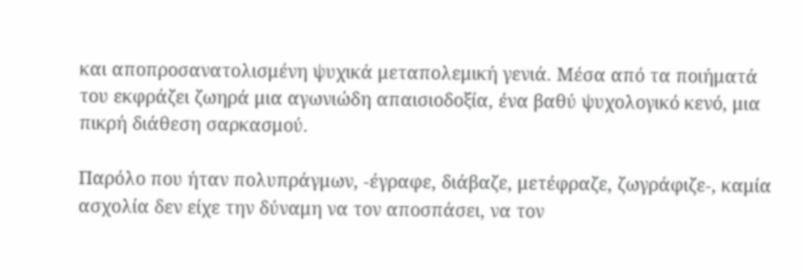και αποπροσανατολισμένη ψυχικά μεταπολεμική γενιά. Μέσα από τα ποιήματά του εκφράζει ζωηρά μια αγωνιώδη απαισιοδοξία, ένα βαθύ ψυχολογικό κενό, μια πικρή διάθεση σαρκασμού.

Παρόλο που ήταν πολυπράγμων, -έγραφε, διάβαζε, μετέφραζε, ζωγράφιζε-, καμία ασχολία δεν είχε την δύναμη να τον αποσπάσει, να τον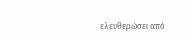ελευθερώσει από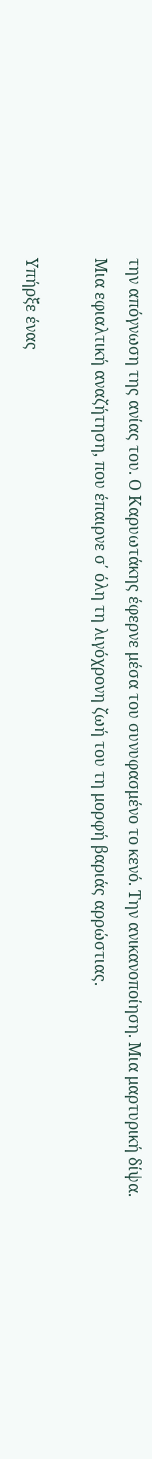την απόγνωση της ανίας του. Ο Καρυωτάκης έφερνε μέσα του συνυφασμένο το κενό. Την ανικανοποίηση. Μια μαρτυρική δίψα. Μια εφιαλτική αναζήτηση, που έπαιρνε σ΄ όλη τη λιγόχρονη ζωή του τη μορφή βαριάς αρρώστιας.

Υπήρξε ένας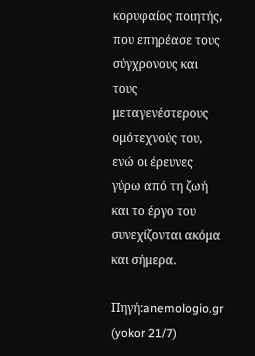κορυφαίος ποιητής, που επηρέασε τους σύγχρονους και τους μεταγενέστερους ομότεχνούς του, ενώ οι έρευνες γύρω από τη ζωή και το έργο του συνεχίζονται ακόμα και σήμερα.

Πηγή:anemologio.gr (yokor 21/7)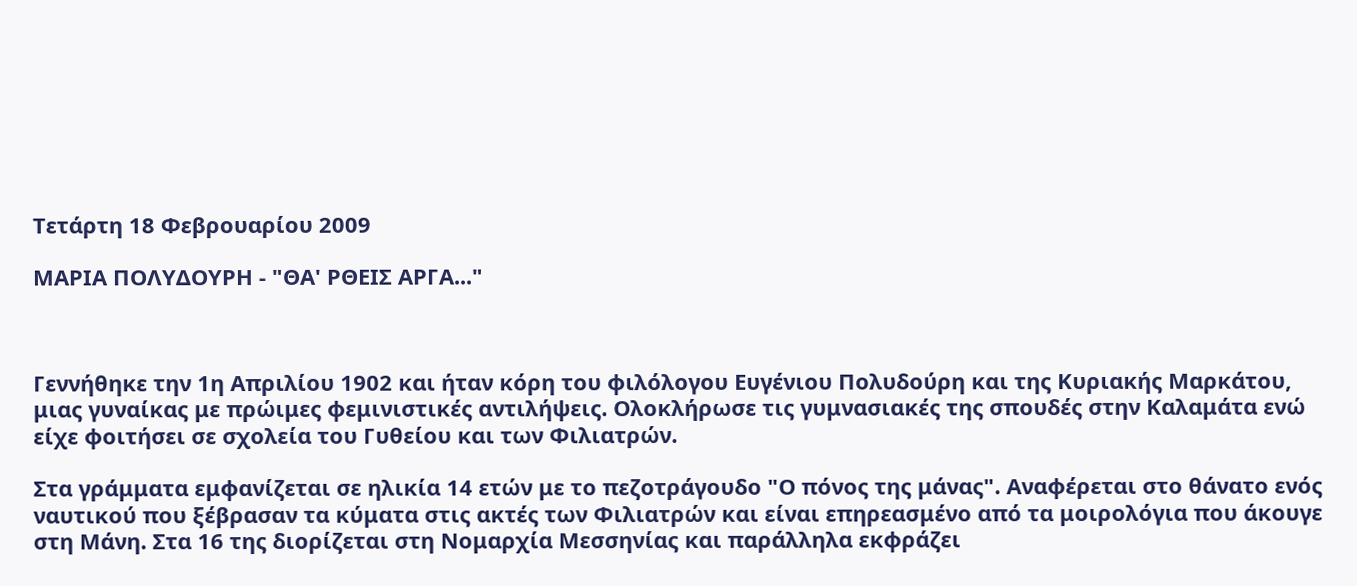Τετάρτη 18 Φεβρουαρίου 2009

ΜΑΡΙΑ ΠΟΛΥΔΟΥΡΗ - "ΘΑ' ΡΘΕΙΣ ΑΡΓΑ..."



Γεννήθηκε την 1η Απριλίου 1902 και ήταν κόρη του φιλόλογου Ευγένιου Πολυδούρη και της Κυριακής Μαρκάτου, μιας γυναίκας με πρώιμες φεμινιστικές αντιλήψεις. Ολοκλήρωσε τις γυμνασιακές της σπουδές στην Καλαμάτα ενώ είχε φοιτήσει σε σχολεία του Γυθείου και των Φιλιατρών.

Στα γράμματα εμφανίζεται σε ηλικία 14 ετών με το πεζοτράγουδο "Ο πόνος της μάνας". Αναφέρεται στο θάνατο ενός ναυτικού που ξέβρασαν τα κύματα στις ακτές των Φιλιατρών και είναι επηρεασμένο από τα μοιρολόγια που άκουγε στη Μάνη. Στα 16 της διορίζεται στη Νομαρχία Μεσσηνίας και παράλληλα εκφράζει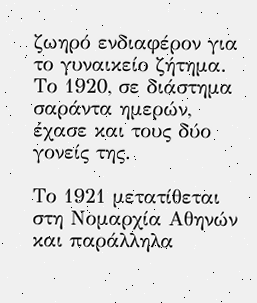ζωηρό ενδιαφέρον για το γυναικείο ζήτημα. Το 1920, σε διάστημα σαράντα ημερών, έχασε και τους δύο γονείς της.

Το 1921 μετατίθεται στη Νομαρχία Αθηνών και παράλληλα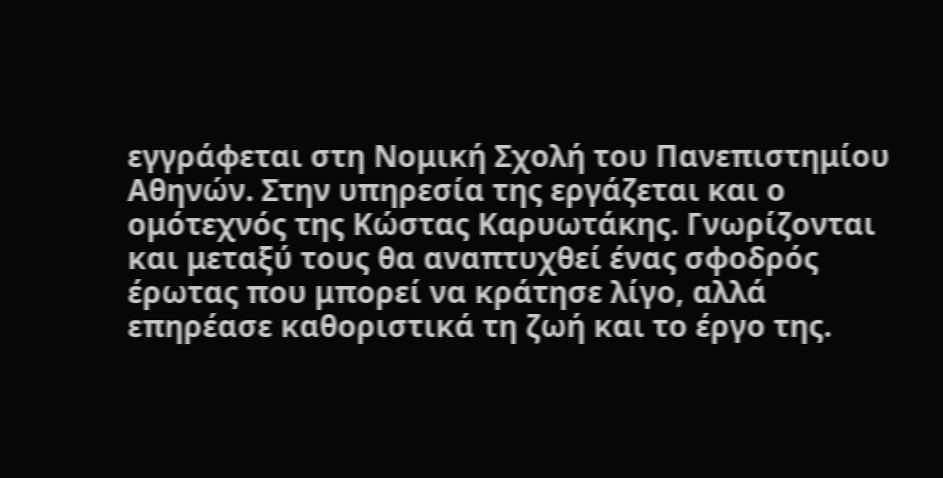εγγράφεται στη Νομική Σχολή του Πανεπιστημίου Αθηνών. Στην υπηρεσία της εργάζεται και ο ομότεχνός της Κώστας Καρυωτάκης. Γνωρίζονται και μεταξύ τους θα αναπτυχθεί ένας σφοδρός έρωτας που μπορεί να κράτησε λίγο, αλλά επηρέασε καθοριστικά τη ζωή και το έργο της.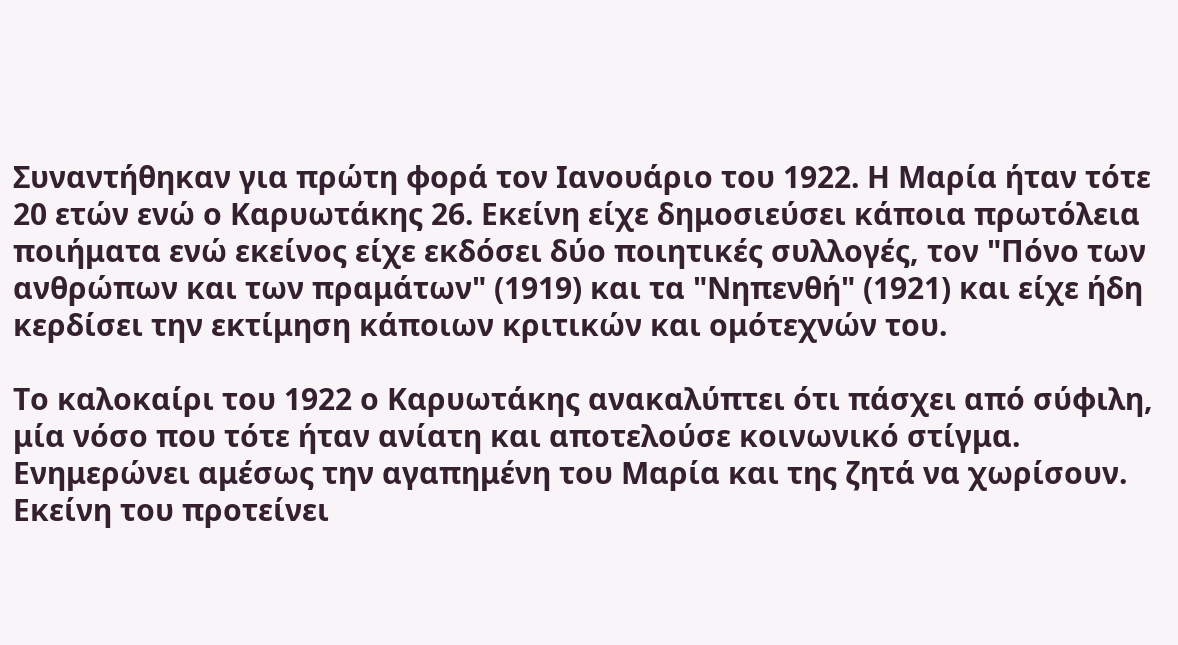Συναντήθηκαν για πρώτη φορά τον Ιανουάριο του 1922. Η Μαρία ήταν τότε 20 ετών ενώ ο Καρυωτάκης 26. Εκείνη είχε δημοσιεύσει κάποια πρωτόλεια ποιήματα ενώ εκείνος είχε εκδόσει δύο ποιητικές συλλογές, τον "Πόνο των ανθρώπων και των πραμάτων" (1919) και τα "Νηπενθή" (1921) και είχε ήδη κερδίσει την εκτίμηση κάποιων κριτικών και ομότεχνών του.

Το καλοκαίρι του 1922 ο Καρυωτάκης ανακαλύπτει ότι πάσχει από σύφιλη, μία νόσο που τότε ήταν ανίατη και αποτελούσε κοινωνικό στίγμα. Ενημερώνει αμέσως την αγαπημένη του Μαρία και της ζητά να χωρίσουν. Εκείνη του προτείνει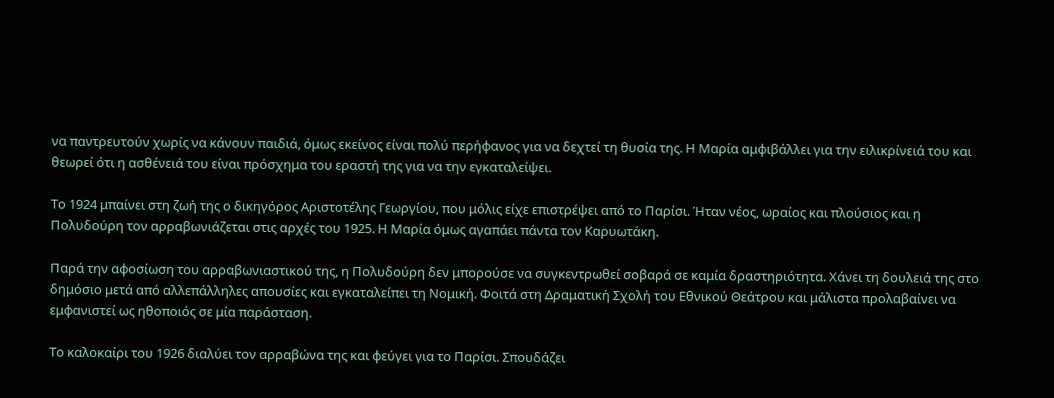να παντρευτούν χωρίς να κάνουν παιδιά, όμως εκείνος είναι πολύ περήφανος για να δεχτεί τη θυσία της. Η Μαρία αμφιβάλλει για την ειλικρίνειά του και θεωρεί ότι η ασθένειά του είναι πρόσχημα του εραστή της για να την εγκαταλείψει.

Το 1924 μπαίνει στη ζωή της ο δικηγόρος Αριστοτέλης Γεωργίου, που μόλις είχε επιστρέψει από το Παρίσι. Ήταν νέος, ωραίος και πλούσιος και η Πολυδούρη τον αρραβωνιάζεται στις αρχές του 1925. Η Μαρία όμως αγαπάει πάντα τον Καρυωτάκη.

Παρά την αφοσίωση του αρραβωνιαστικού της, η Πολυδούρη δεν μπορούσε να συγκεντρωθεί σοβαρά σε καμία δραστηριότητα. Χάνει τη δουλειά της στο δημόσιο μετά από αλλεπάλληλες απουσίες και εγκαταλείπει τη Νομική. Φοιτά στη Δραματική Σχολή του Εθνικού Θεάτρου και μάλιστα προλαβαίνει να εμφανιστεί ως ηθοποιός σε μία παράσταση.

Το καλοκαίρι του 1926 διαλύει τον αρραβώνα της και φεύγει για το Παρίσι. Σπουδάζει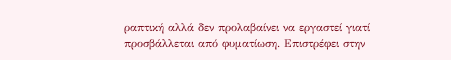ραπτική αλλά δεν προλαβαίνει να εργαστεί γιατί προσβάλλεται από φυματίωση. Επιστρέφει στην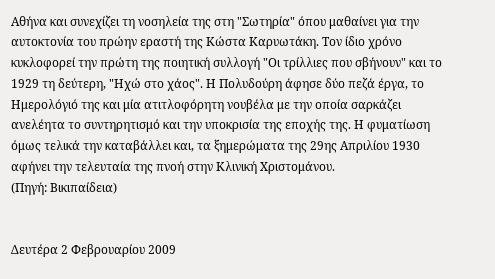Αθήνα και συνεχίζει τη νοσηλεία της στη "Σωτηρία" όπου μαθαίνει για την αυτοκτονία του πρώην εραστή της Κώστα Καρυωτάκη. Τον ίδιο χρόνο κυκλοφορεί την πρώτη της ποιητική συλλογή "Οι τρίλλιες που σβήνουν" και το 1929 τη δεύτερη, "Ηχώ στο χάος". Η Πολυδούρη άφησε δύο πεζά έργα, το Ημερολόγιό της και μία ατιτλοφόρητη νουβέλα με την οποία σαρκάζει ανελέητα το συντηρητισμό και την υποκρισία της εποχής της. Η φυματίωση όμως τελικά την καταβάλλει και, τα ξημερώματα της 29ης Απριλίου 1930 αφήνει την τελευταία της πνοή στην Κλινική Χριστομάνου.
(Πηγή: Βικιπαίδεια)


Δευτέρα 2 Φεβρουαρίου 2009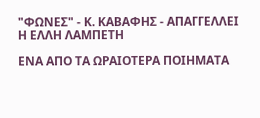"ΦΩΝΕΣ" - Κ. ΚΑΒΑΦΗΣ - ΑΠΑΓΓΕΛΛΕΙ Η ΕΛΛΗ ΛΑΜΠΕΤΗ

ΕΝΑ ΑΠΟ ΤΑ ΩΡΑΙΟΤΕΡΑ ΠΟΙΗΜΑΤΑ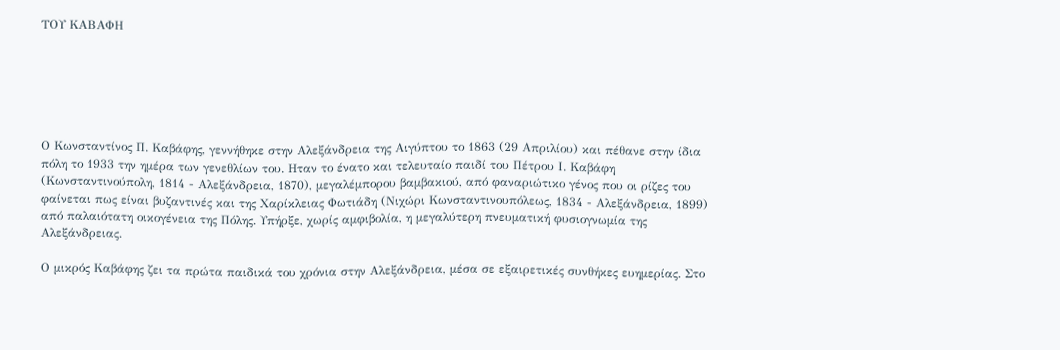ΤΟΥ ΚΑΒΑΦΗ






Ο Κωνσταντίνος Π. Καβάφης, γεννήθηκε στην Αλεξάνδρεια της Αιγύπτου το 1863 (29 Απριλίου) και πέθανε στην ίδια πόλη το 1933 την ημέρα των γενεθλίων του. Ηταν το ένατο και τελευταίο παιδί του Πέτρου Ι. Καβάφη (Κωνσταντινούπολη, 1814 - Αλεξάνδρεια, 1870), μεγαλέμπορου βαμβακιού, από φαναριώτικο γένος που οι ρίζες του φαίνεται πως είναι βυζαντινές και της Χαρίκλειας Φωτιάδη (Νιχώρι Κωνσταντινουπόλεως, 1834 - Αλεξάνδρεια, 1899) από παλαιότατη οικογένεια της Πόλης. Υπήρξε, χωρίς αμφιβολία, η μεγαλύτερη πνευματική φυσιογνωμία της Αλεξάνδρειας.

Ο μικρός Καβάφης ζει τα πρώτα παιδικά του χρόνια στην Αλεξάνδρεια, μέσα σε εξαιρετικές συνθήκες ευημερίας. Στο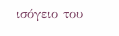ισόγειο του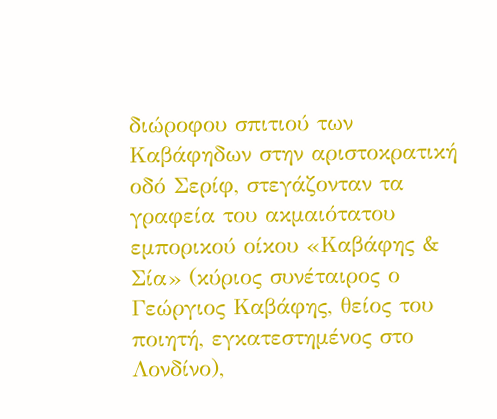διώροφου σπιτιού των Καβάφηδων στην αριστοκρατική οδό Σερίφ, στεγάζονταν τα γραφεία του ακμαιότατου εμπορικού οίκου «Καβάφης & Σία» (κύριος συνέταιρος ο Γεώργιος Καβάφης, θείος του ποιητή, εγκατεστημένος στο Λονδίνο),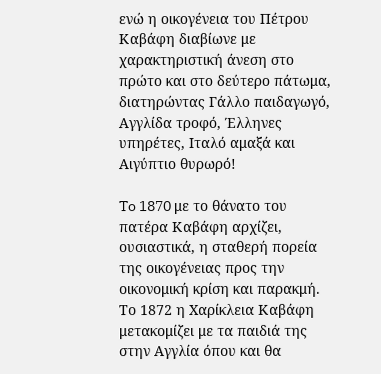ενώ η οικογένεια του Πέτρου Καβάφη διαβίωνε με χαρακτηριστική άνεση στο πρώτο και στο δεύτερο πάτωμα, διατηρώντας Γάλλο παιδαγωγό, Αγγλίδα τροφό, Έλληνες υπηρέτες, Ιταλό αμαξά και Αιγύπτιο θυρωρό!

To 1870 με το θάνατο του πατέρα Καβάφη αρχίζει, ουσιαστικά, η σταθερή πορεία της οικογένειας προς την οικονομική κρίση και παρακμή. Το 1872 η Χαρίκλεια Καβάφη μετακομίζει με τα παιδιά της στην Αγγλία όπου και θα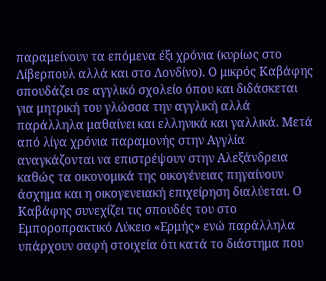παραμείνουν τα επόμενα έξι χρόνια (κυρίως στο Λίβερπουλ αλλά και στο Λονδίνο). Ο μικρός Καβάφης σπουδάζει σε αγγλικό σχολείο όπου και διδάσκεται για μητρική του γλώσσα την αγγλική αλλά παράλληλα μαθαίνει και ελληνικά και γαλλικά. Μετά από λίγα χρόνια παραμονής στην Αγγλία αναγκάζονται να επιστρέψουν στην Αλεξάνδρεια καθώς τα οικονομικά της οικογένειας πηγαίνουν άσχημα και η οικογενειακή επιχείρηση διαλύεται. Ο Καβάφης συνεχίζει τις σπουδές του στο Εμποροπρακτικό Λύκειο «Ερμής» ενώ παράλληλα υπάρχουν σαφή στοιχεία ότι κατά το διάστημα που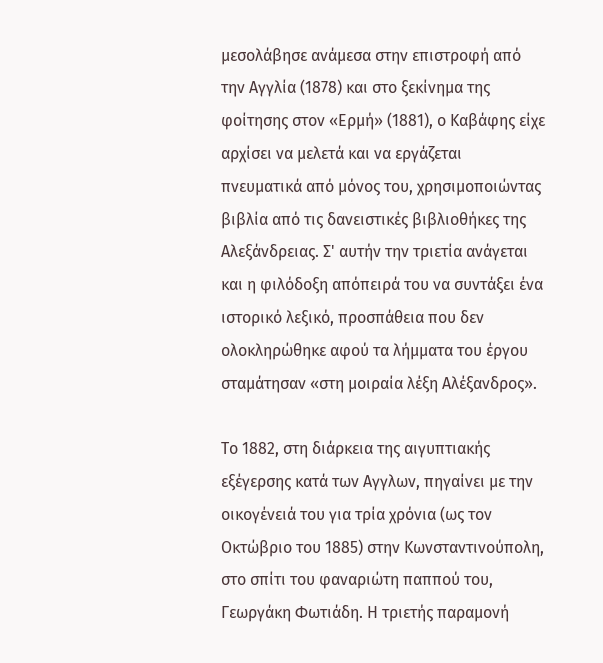μεσολάβησε ανάμεσα στην επιστροφή από την Αγγλία (1878) και στο ξεκίνημα της φοίτησης στον «Ερμή» (1881), ο Καβάφης είχε αρχίσει να μελετά και να εργάζεται πνευματικά από μόνος του, χρησιμοποιώντας βιβλία από τις δανειστικές βιβλιοθήκες της Αλεξάνδρειας. Σ' αυτήν την τριετία ανάγεται και η φιλόδοξη απόπειρά του να συντάξει ένα ιστορικό λεξικό, προσπάθεια που δεν ολοκληρώθηκε αφού τα λήμματα του έργου σταμάτησαν «στη μοιραία λέξη Αλέξανδρος».

Το 1882, στη διάρκεια της αιγυπτιακής εξέγερσης κατά των Αγγλων, πηγαίνει με την οικογένειά του για τρία χρόνια (ως τον Οκτώβριο του 1885) στην Κωνσταντινούπολη, στο σπίτι του φαναριώτη παππού του, Γεωργάκη Φωτιάδη. Η τριετής παραμονή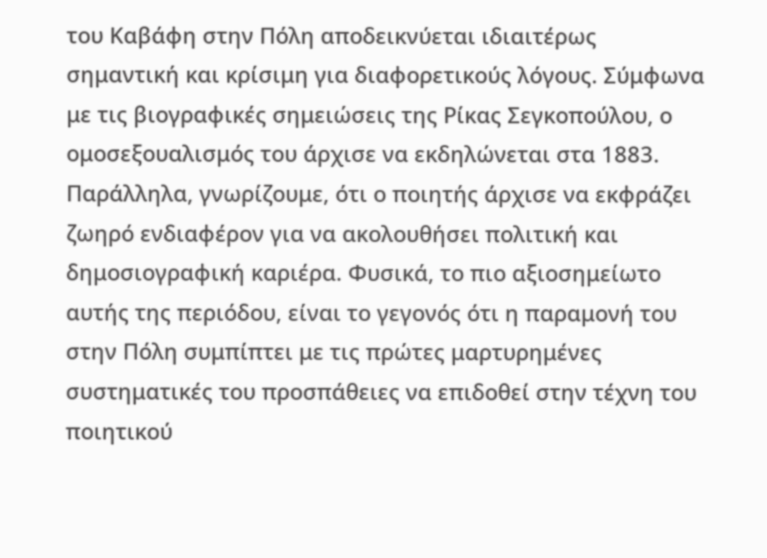του Καβάφη στην Πόλη αποδεικνύεται ιδιαιτέρως σημαντική και κρίσιμη για διαφορετικούς λόγους. Σύμφωνα με τις βιογραφικές σημειώσεις της Ρίκας Σεγκοπούλου, ο ομοσεξουαλισμός του άρχισε να εκδηλώνεται στα 1883. Παράλληλα, γνωρίζουμε, ότι ο ποιητής άρχισε να εκφράζει ζωηρό ενδιαφέρον για να ακολουθήσει πολιτική και δημοσιογραφική καριέρα. Φυσικά, το πιο αξιοσημείωτο αυτής της περιόδου, είναι το γεγονός ότι η παραμονή του στην Πόλη συμπίπτει με τις πρώτες μαρτυρημένες συστηματικές του προσπάθειες να επιδοθεί στην τέχνη του ποιητικού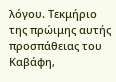λόγου. Τεκμήριο της πρώιμης αυτής προσπάθειας του Καβάφη,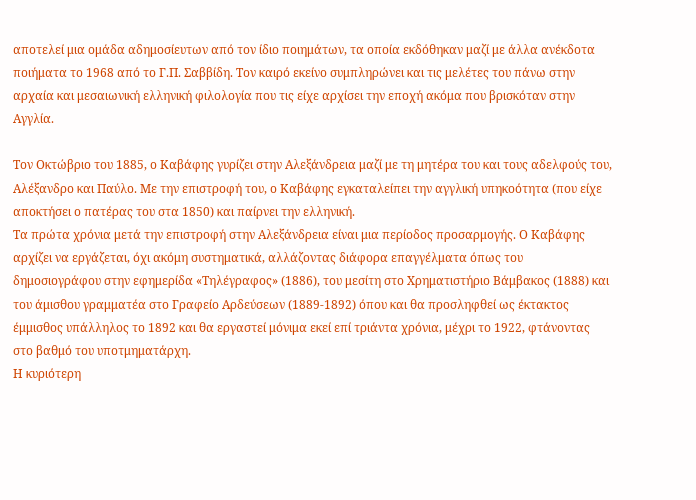αποτελεί μια ομάδα αδημοσίευτων από τον ίδιο ποιημάτων, τα οποία εκδόθηκαν μαζί με άλλα ανέκδοτα ποιήματα το 1968 από το Γ.Π. Σαββίδη. Τον καιρό εκείνο συμπληρώνει και τις μελέτες του πάνω στην αρχαία και μεσαιωνική ελληνική φιλολογία που τις είχε αρχίσει την εποχή ακόμα που βρισκόταν στην Αγγλία.

Τον Οκτώβριο του 1885, ο Καβάφης γυρίζει στην Αλεξάνδρεια μαζί με τη μητέρα του και τους αδελφούς του, Αλέξανδρο και Παύλο. Με την επιστροφή του, ο Καβάφης εγκαταλείπει την αγγλική υπηκοότητα (που είχε αποκτήσει ο πατέρας του στα 1850) και παίρνει την ελληνική.
Τα πρώτα χρόνια μετά την επιστροφή στην Αλεξάνδρεια είναι μια περίοδος προσαρμογής. Ο Καβάφης αρχίζει να εργάζεται, όχι ακόμη συστηματικά, αλλάζοντας διάφορα επαγγέλματα όπως του δημοσιογράφου στην εφημερίδα «Τηλέγραφος» (1886), του μεσίτη στο Χρηματιστήριο Βάμβακος (1888) και του άμισθου γραμματέα στο Γραφείο Αρδεύσεων (1889-1892) όπου και θα προσληφθεί ως έκτακτος έμμισθος υπάλληλος το 1892 και θα εργαστεί μόνιμα εκεί επί τριάντα χρόνια, μέχρι το 1922, φτάνοντας στο βαθμό του υποτμηματάρχη.
Η κυριότερη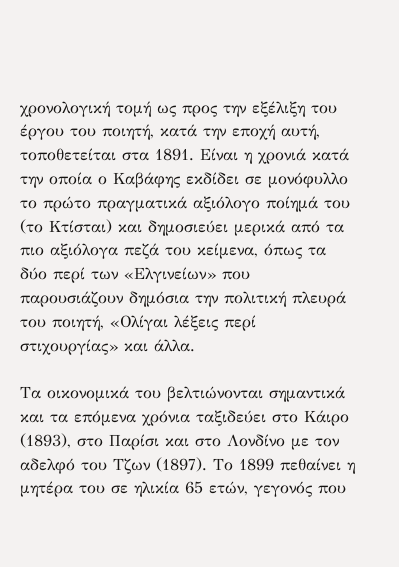χρονολογική τομή ως προς την εξέλιξη του έργου του ποιητή, κατά την εποχή αυτή, τοποθετείται στα 1891. Είναι η χρονιά κατά την οποία ο Καβάφης εκδίδει σε μονόφυλλο το πρώτο πραγματικά αξιόλογο ποίημά του (το Κτίσται) και δημοσιεύει μερικά από τα πιο αξιόλογα πεζά του κείμενα, όπως τα δύο περί των «Ελγινείων» που παρουσιάζουν δημόσια την πολιτική πλευρά του ποιητή, «Ολίγαι λέξεις περί στιχουργίας» και άλλα.

Τα οικονομικά του βελτιώνονται σημαντικά και τα επόμενα χρόνια ταξιδεύει στο Κάιρο (1893), στο Παρίσι και στο Λονδίνο με τον αδελφό του Τζων (1897). Το 1899 πεθαίνει η μητέρα του σε ηλικία 65 ετών, γεγονός που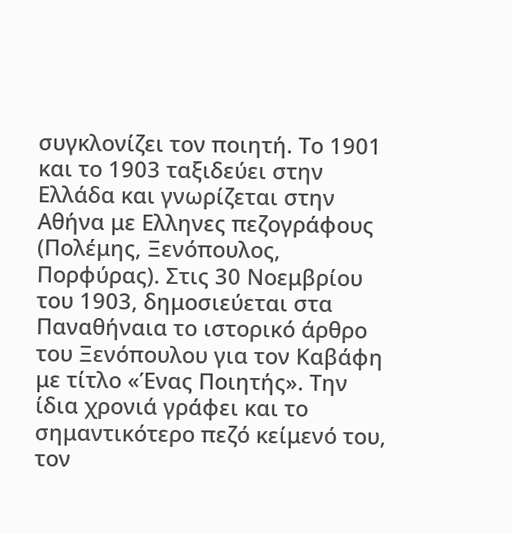συγκλονίζει τον ποιητή. Το 1901 και το 1903 ταξιδεύει στην Ελλάδα και γνωρίζεται στην Αθήνα με Ελληνες πεζογράφους (Πολέμης, Ξενόπουλος, Πορφύρας). Στις 30 Νοεμβρίου του 1903, δημοσιεύεται στα Παναθήναια το ιστορικό άρθρο του Ξενόπουλου για τον Καβάφη με τίτλο «Ένας Ποιητής». Την ίδια χρονιά γράφει και το σημαντικότερο πεζό κείμενό του, τον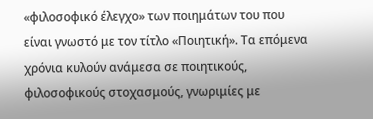«φιλοσοφικό έλεγχο» των ποιημάτων του που είναι γνωστό με τον τίτλο «Ποιητική». Τα επόμενα χρόνια κυλούν ανάμεσα σε ποιητικούς, φιλοσοφικούς στοχασμούς, γνωριμίες με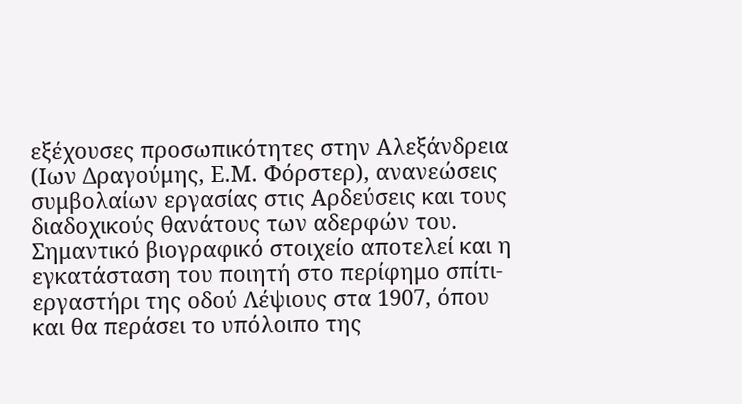εξέχουσες προσωπικότητες στην Αλεξάνδρεια (Ιων Δραγούμης, Ε.Μ. Φόρστερ), ανανεώσεις συμβολαίων εργασίας στις Αρδεύσεις και τους διαδοχικούς θανάτους των αδερφών του. Σημαντικό βιογραφικό στοιχείο αποτελεί και η εγκατάσταση του ποιητή στο περίφημο σπίτι-εργαστήρι της οδού Λέψιους στα 1907, όπου και θα περάσει το υπόλοιπο της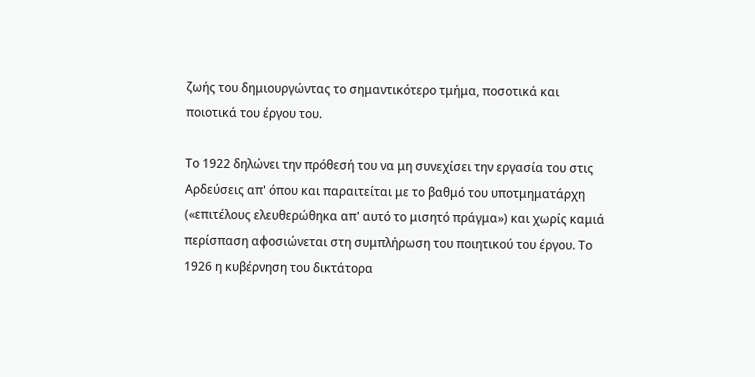ζωής του δημιουργώντας το σημαντικότερο τμήμα, ποσοτικά και ποιοτικά του έργου του.

Το 1922 δηλώνει την πρόθεσή του να μη συνεχίσει την εργασία του στις Αρδεύσεις απ' όπου και παραιτείται με το βαθμό του υποτμηματάρχη («επιτέλους ελευθερώθηκα απ' αυτό το μισητό πράγμα») και χωρίς καμιά περίσπαση αφοσιώνεται στη συμπλήρωση του ποιητικού του έργου. Το 1926 η κυβέρνηση του δικτάτορα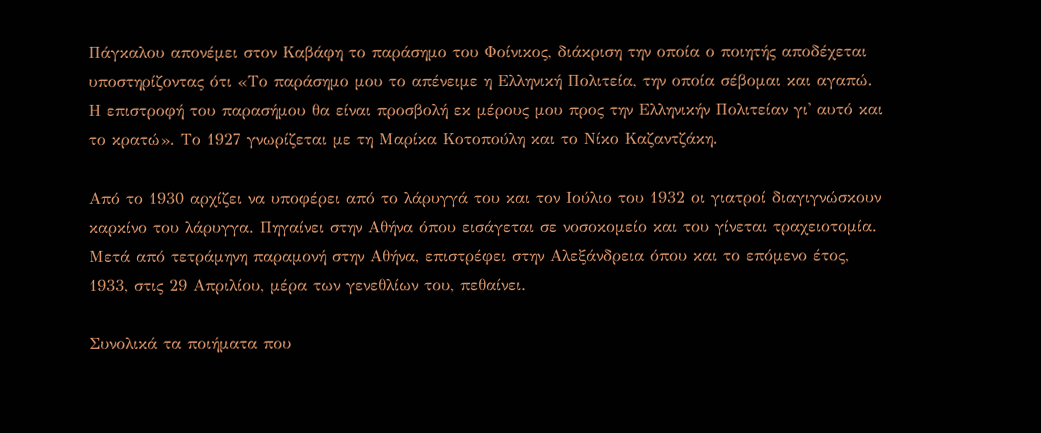Πάγκαλου απονέμει στον Καβάφη το παράσημο του Φοίνικος, διάκριση την οποία ο ποιητής αποδέχεται υποστηρίζοντας ότι «Το παράσημο μου το απένειμε η Ελληνική Πολιτεία, την οποία σέβομαι και αγαπώ. Η επιστροφή του παρασήμου θα είναι προσβολή εκ μέρους μου προς την Ελληνικήν Πολιτείαν γι' αυτό και το κρατώ». Το 1927 γνωρίζεται με τη Μαρίκα Κοτοπούλη και το Νίκο Καζαντζάκη.

Από το 1930 αρχίζει να υποφέρει από το λάρυγγά του και τον Ιούλιο του 1932 οι γιατροί διαγιγνώσκουν καρκίνο του λάρυγγα. Πηγαίνει στην Αθήνα όπου εισάγεται σε νοσοκομείο και του γίνεται τραχειοτομία. Μετά από τετράμηνη παραμονή στην Αθήνα, επιστρέφει στην Αλεξάνδρεια όπου και το επόμενο έτος, 1933, στις 29 Απριλίου, μέρα των γενεθλίων του, πεθαίνει.

Συνολικά τα ποιήματα που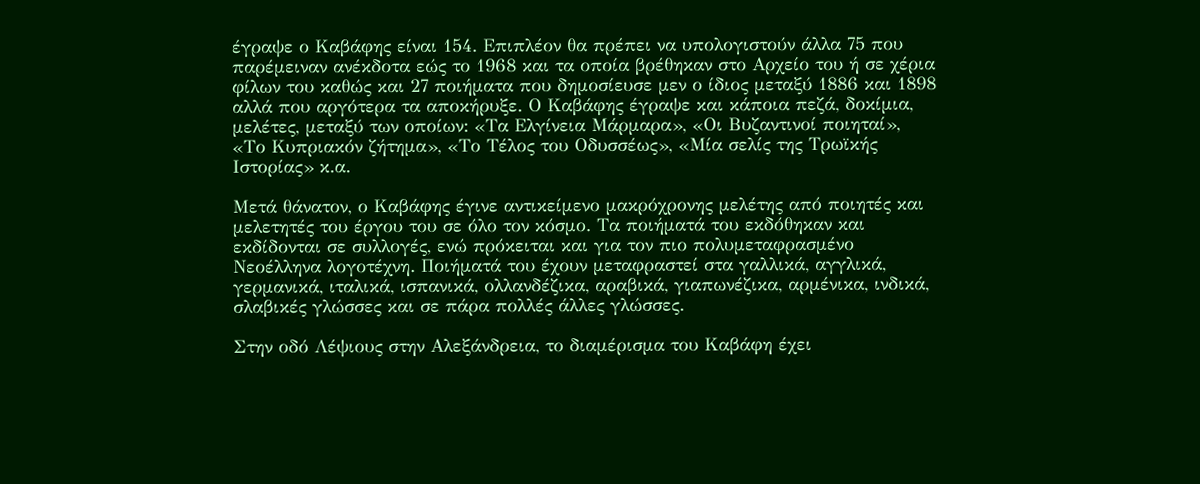έγραψε ο Καβάφης είναι 154. Επιπλέον θα πρέπει να υπολογιστούν άλλα 75 που παρέμειναν ανέκδοτα εώς το 1968 και τα οποία βρέθηκαν στο Αρχείο του ή σε χέρια φίλων του καθώς και 27 ποιήματα που δημοσίευσε μεν ο ίδιος μεταξύ 1886 και 1898 αλλά που αργότερα τα αποκήρυξε. Ο Καβάφης έγραψε και κάποια πεζά, δοκίμια, μελέτες, μεταξύ των οποίων: «Τα Ελγίνεια Μάρμαρα», «Οι Βυζαντινοί ποιηταί», «Το Κυπριακόν ζήτημα», «Το Τέλος του Οδυσσέως», «Μία σελίς της Τρωϊκής Ιστορίας» κ.α.

Μετά θάνατον, ο Καβάφης έγινε αντικείμενο μακρόχρονης μελέτης από ποιητές και μελετητές του έργου του σε όλο τον κόσμο. Τα ποιήματά του εκδόθηκαν και εκδίδονται σε συλλογές, ενώ πρόκειται και για τον πιο πολυμεταφρασμένο Νεοέλληνα λογοτέχνη. Ποιήματά του έχουν μεταφραστεί στα γαλλικά, αγγλικά, γερμανικά, ιταλικά, ισπανικά, ολλανδέζικα, αραβικά, γιαπωνέζικα, αρμένικα, ινδικά, σλαβικές γλώσσες και σε πάρα πολλές άλλες γλώσσες.

Στην οδό Λέψιους στην Αλεξάνδρεια, το διαμέρισμα του Καβάφη έχει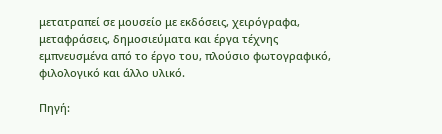μετατραπεί σε μουσείο με εκδόσεις, χειρόγραφα, μεταφράσεις, δημοσιεύματα και έργα τέχνης εμπνευσμένα από το έργο του, πλούσιο φωτογραφικό, φιλολογικό και άλλο υλικό.

Πηγή: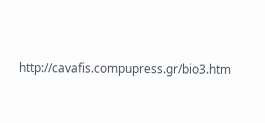http://cavafis.compupress.gr/bio3.htm